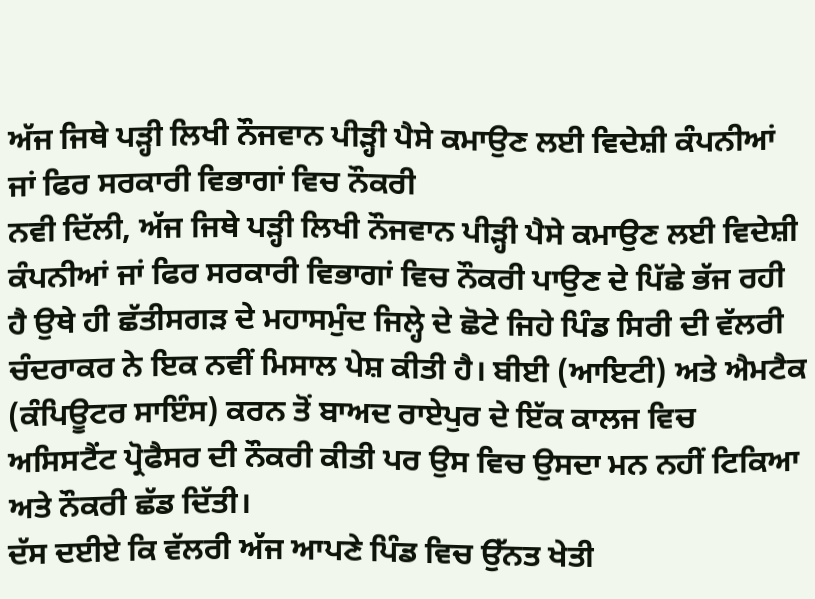ਅੱਜ ਜਿਥੇ ਪੜ੍ਹੀ ਲਿਖੀ ਨੌਜਵਾਨ ਪੀੜ੍ਹੀ ਪੈਸੇ ਕਮਾਉਣ ਲਈ ਵਿਦੇਸ਼ੀ ਕੰਪਨੀਆਂ ਜਾਂ ਫਿਰ ਸਰਕਾਰੀ ਵਿਭਾਗਾਂ ਵਿਚ ਨੌਕਰੀ
ਨਵੀ ਦਿੱਲੀ, ਅੱਜ ਜਿਥੇ ਪੜ੍ਹੀ ਲਿਖੀ ਨੌਜਵਾਨ ਪੀੜ੍ਹੀ ਪੈਸੇ ਕਮਾਉਣ ਲਈ ਵਿਦੇਸ਼ੀ ਕੰਪਨੀਆਂ ਜਾਂ ਫਿਰ ਸਰਕਾਰੀ ਵਿਭਾਗਾਂ ਵਿਚ ਨੌਕਰੀ ਪਾਉਣ ਦੇ ਪਿੱਛੇ ਭੱਜ ਰਹੀ ਹੈ ਉਥੇ ਹੀ ਛੱਤੀਸਗੜ ਦੇ ਮਹਾਸਮੁੰਦ ਜਿਲ੍ਹੇ ਦੇ ਛੋਟੇ ਜਿਹੇ ਪਿੰਡ ਸਿਰੀ ਦੀ ਵੱਲਰੀ ਚੰਦਰਾਕਰ ਨੇ ਇਕ ਨਵੀਂ ਮਿਸਾਲ ਪੇਸ਼ ਕੀਤੀ ਹੈ। ਬੀਈ (ਆਇਟੀ) ਅਤੇ ਐਮਟੈਕ (ਕੰਪਿਊਟਰ ਸਾਇੰਸ) ਕਰਨ ਤੋਂ ਬਾਅਦ ਰਾਏਪੁਰ ਦੇ ਇੱਕ ਕਾਲਜ ਵਿਚ ਅਸਿਸਟੈਂਟ ਪ੍ਰੋਫੈਸਰ ਦੀ ਨੌਕਰੀ ਕੀਤੀ ਪਰ ਉਸ ਵਿਚ ਉਸਦਾ ਮਨ ਨਹੀਂ ਟਿਕਿਆ ਅਤੇ ਨੌਕਰੀ ਛੱਡ ਦਿੱਤੀ।
ਦੱਸ ਦਈਏ ਕਿ ਵੱਲਰੀ ਅੱਜ ਆਪਣੇ ਪਿੰਡ ਵਿਚ ਉੱਨਤ ਖੇਤੀ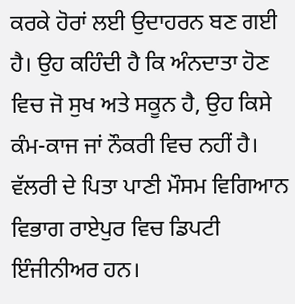ਕਰਕੇ ਹੋਰਾਂ ਲਈ ਉਦਾਹਰਨ ਬਣ ਗਈ ਹੈ। ਉਹ ਕਹਿੰਦੀ ਹੈ ਕਿ ਅੰਨਦਾਤਾ ਹੋਣ ਵਿਚ ਜੋ ਸੁਖ ਅਤੇ ਸਕੂਨ ਹੈ, ਉਹ ਕਿਸੇ ਕੰਮ-ਕਾਜ ਜਾਂ ਨੌਕਰੀ ਵਿਚ ਨਹੀਂ ਹੈ। ਵੱਲਰੀ ਦੇ ਪਿਤਾ ਪਾਣੀ ਮੌਸਮ ਵਿਗਿਆਨ ਵਿਭਾਗ ਰਾਏਪੁਰ ਵਿਚ ਡਿਪਟੀ ਇੰਜੀਨੀਅਰ ਹਨ।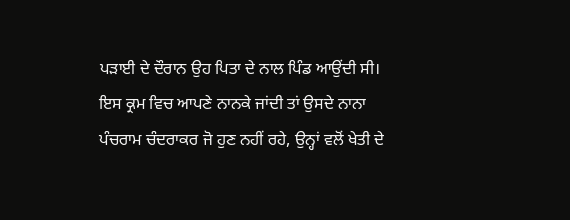ਪੜਾਈ ਦੇ ਦੌਰਾਨ ਉਹ ਪਿਤਾ ਦੇ ਨਾਲ ਪਿੰਡ ਆਉਂਦੀ ਸੀ। ਇਸ ਕ੍ਰਮ ਵਿਚ ਆਪਣੇ ਨਾਨਕੇ ਜਾਂਦੀ ਤਾਂ ਉਸਦੇ ਨਾਨਾ ਪੰਚਰਾਮ ਚੰਦਰਾਕਰ ਜੋ ਹੁਣ ਨਹੀਂ ਰਹੇ, ਉਨ੍ਹਾਂ ਵਲੋਂ ਖੇਤੀ ਦੇ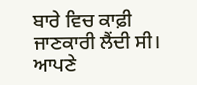ਬਾਰੇ ਵਿਚ ਕਾਫ਼ੀ ਜਾਣਕਾਰੀ ਲੈਂਦੀ ਸੀ।
ਆਪਣੇ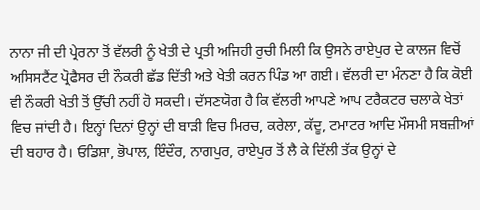ਨਾਨਾ ਜੀ ਦੀ ਪ੍ਰੇਰਨਾ ਤੋਂ ਵੱਲਰੀ ਨੂੰ ਖੇਤੀ ਦੇ ਪ੍ਰਤੀ ਅਜਿਹੀ ਰੁਚੀ ਮਿਲੀ ਕਿ ਉਸਨੇ ਰਾਏਪੁਰ ਦੇ ਕਾਲਜ ਵਿਚੋਂ ਅਸਿਸਟੈਂਟ ਪ੍ਰੋਫੈਸਰ ਦੀ ਨੌਕਰੀ ਛੱਡ ਦਿੱਤੀ ਅਤੇ ਖੇਤੀ ਕਰਨ ਪਿੰਡ ਆ ਗਈ। ਵੱਲਰੀ ਦਾ ਮੰਨਣਾ ਹੈ ਕਿ ਕੋਈ ਵੀ ਨੌਕਰੀ ਖੇਤੀ ਤੋਂ ਉੱਚੀ ਨਹੀਂ ਹੋ ਸਕਦੀ। ਦੱਸਣਯੋਗ ਹੈ ਕਿ ਵੱਲਰੀ ਆਪਣੇ ਆਪ ਟਰੈਕਟਰ ਚਲਾਕੇ ਖੇਤਾਂ ਵਿਚ ਜਾਂਦੀ ਹੈ। ਇਨ੍ਹਾਂ ਦਿਨਾਂ ਉਨ੍ਹਾਂ ਦੀ ਬਾੜੀ ਵਿਚ ਮਿਰਚ, ਕਰੇਲਾ, ਕੱਦੂ, ਟਮਾਟਰ ਆਦਿ ਮੌਸਮੀ ਸਬਜ਼ੀਆਂ ਦੀ ਬਹਾਰ ਹੈ। ਓਡਿਸ਼ਾ, ਭੋਪਾਲ, ਇੰਦੌਰ, ਨਾਗਪੁਰ, ਰਾਏਪੁਰ ਤੋਂ ਲੈ ਕੇ ਦਿੱਲੀ ਤੱਕ ਉਨ੍ਹਾਂ ਦੇ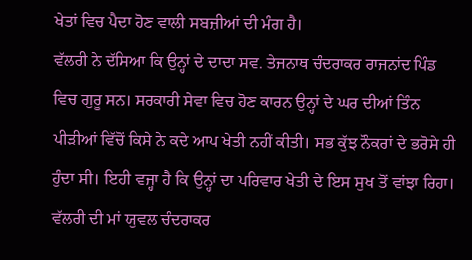ਖੇਤਾਂ ਵਿਚ ਪੈਦਾ ਹੋਣ ਵਾਲੀ ਸਬਜ਼ੀਆਂ ਦੀ ਮੰਗ ਹੈ।
ਵੱਲਰੀ ਨੇ ਦੱਸਿਆ ਕਿ ਉਨ੍ਹਾਂ ਦੇ ਦਾਦਾ ਸਵ. ਤੇਜਨਾਥ ਚੰਦਰਾਕਰ ਰਾਜਨਾਂਦ ਪਿੰਡ ਵਿਚ ਗੁਰੂ ਸਨ। ਸਰਕਾਰੀ ਸੇਵਾ ਵਿਚ ਹੋਣ ਕਾਰਨ ਉਨ੍ਹਾਂ ਦੇ ਘਰ ਦੀਆਂ ਤਿੰਨ ਪੀੜੀਆਂ ਵਿੱਚੋਂ ਕਿਸੇ ਨੇ ਕਦੇ ਆਪ ਖੇਤੀ ਨਹੀਂ ਕੀਤੀ। ਸਭ ਕੁੱਝ ਨੌਕਰਾਂ ਦੇ ਭਰੋਸੇ ਹੀ ਹੁੰਦਾ ਸੀ। ਇਹੀ ਵਜ੍ਹਾ ਹੈ ਕਿ ਉਨ੍ਹਾਂ ਦਾ ਪਰਿਵਾਰ ਖੇਤੀ ਦੇ ਇਸ ਸੁਖ ਤੋਂ ਵਾਂਝਾ ਰਿਹਾ। ਵੱਲਰੀ ਦੀ ਮਾਂ ਯੁਵਲ ਚੰਦਰਾਕਰ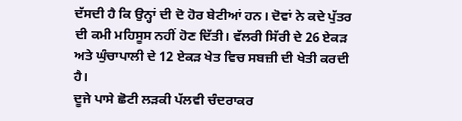ਦੱਸਦੀ ਹੈ ਕਿ ਉਨ੍ਹਾਂ ਦੀ ਦੋ ਹੋਰ ਬੇਟੀਆਂ ਹਨ। ਦੋਵਾਂ ਨੇ ਕਦੇ ਪੁੱਤਰ ਦੀ ਕਮੀ ਮਹਿਸੂਸ ਨਹੀਂ ਹੋਣ ਦਿੱਤੀ। ਵੱਲਰੀ ਸਿੱਰੀ ਦੇ 26 ਏਕੜ ਅਤੇ ਘੁੰਚਾਪਾਲੀ ਦੇ 12 ਏਕੜ ਖੇਤ ਵਿਚ ਸਬਜ਼ੀ ਦੀ ਖੇਤੀ ਕਰਦੀ ਹੈ।
ਦੂਜੇ ਪਾਸੇ ਛੋਟੀ ਲੜਕੀ ਪੱਲਵੀ ਚੰਦਰਾਕਰ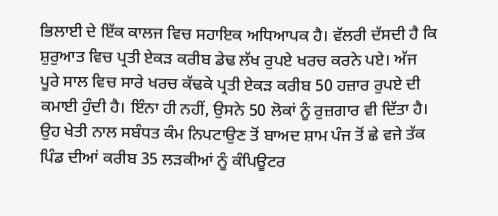ਭਿਲਾਈ ਦੇ ਇੱਕ ਕਾਲਜ ਵਿਚ ਸਹਾਇਕ ਅਧਿਆਪਕ ਹੈ। ਵੱਲਰੀ ਦੱਸਦੀ ਹੈ ਕਿ ਸ਼ੁਰੁਆਤ ਵਿਚ ਪ੍ਰਤੀ ਏਕੜ ਕਰੀਬ ਡੇਢ ਲੱਖ ਰੁਪਏ ਖਰਚ ਕਰਨੇ ਪਏ। ਅੱਜ ਪੂਰੇ ਸਾਲ ਵਿਚ ਸਾਰੇ ਖਰਚ ਕੱਢਕੇ ਪ੍ਰਤੀ ਏਕੜ ਕਰੀਬ 50 ਹਜ਼ਾਰ ਰੁਪਏ ਦੀ ਕਮਾਈ ਹੁੰਦੀ ਹੈ। ਇੰਨਾ ਹੀ ਨਹੀਂ, ਉਸਨੇ 50 ਲੋਕਾਂ ਨੂੰ ਰੁਜ਼ਗਾਰ ਵੀ ਦਿੱਤਾ ਹੈ। ਉਹ ਖੇਤੀ ਨਾਲ ਸਬੰਧਤ ਕੰਮ ਨਿਪਟਾਉਣ ਤੋਂ ਬਾਅਦ ਸ਼ਾਮ ਪੰਜ ਤੋਂ ਛੇ ਵਜੇ ਤੱਕ ਪਿੰਡ ਦੀਆਂ ਕਰੀਬ 35 ਲੜਕੀਆਂ ਨੂੰ ਕੰਪਿਊਟਰ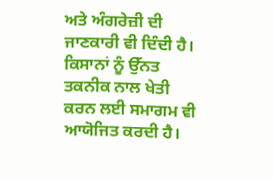ਅਤੇ ਅੰਗਰੇਜ਼ੀ ਦੀ ਜਾਣਕਾਰੀ ਵੀ ਦਿੰਦੀ ਹੈ। ਕਿਸਾਨਾਂ ਨੂੰ ਉੱਨਤ ਤਕਨੀਕ ਨਾਲ ਖੇਤੀ ਕਰਨ ਲਈ ਸਮਾਗਮ ਵੀ ਆਯੋਜਿਤ ਕਰਦੀ ਹੈ।